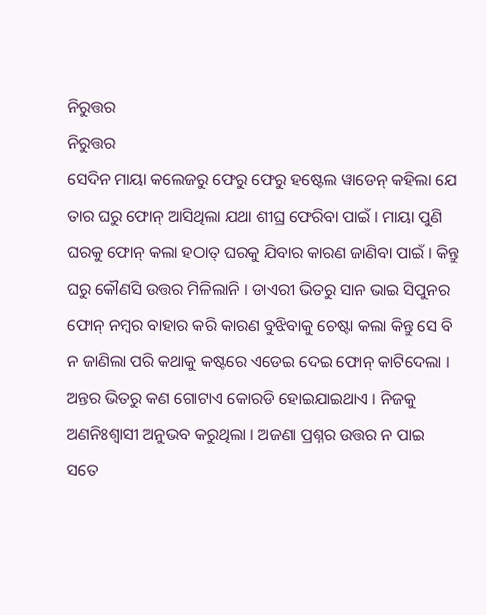ନିରୁତ୍ତର
ନିରୁତ୍ତର
ସେଦିନ ମାୟା କଲେଜରୁ ଫେରୁ ଫେରୁ ହଷ୍ଟେଲ ୱାଡେନ୍ କହିଲା ଯେ ତାର ଘରୁ ଫୋନ୍ ଆସିଥିଲା ଯଥା ଶୀଘ୍ର ଫେରିବା ପାଇଁ । ମାୟା ପୁଣି ଘରକୁ ଫୋନ୍ କଲା ହଠାତ୍ ଘରକୁ ଯିବାର କାରଣ ଜାଣିବା ପାଇଁ । କିନ୍ତୁ ଘରୁ କୌଣସି ଉତ୍ତର ମିଳିଲାନି । ଡାଏରୀ ଭିତରୁ ସାନ ଭାଇ ସିପୁନର ଫୋନ୍ ନମ୍ବର ବାହାର କରି କାରଣ ବୁଝିବାକୁ ଚେଷ୍ଟା କଲା କିନ୍ତୁ ସେ ବି ନ ଜାଣିଲା ପରି କଥାକୁ କଷ୍ଟରେ ଏଡେଇ ଦେଇ ଫୋନ୍ କାଟିଦେଲା । ଅନ୍ତର ଭିତରୁ କଣ ଗୋଟାଏ କୋରଡି ହୋଇଯାଇଥାଏ । ନିଜକୁ ଅଣନିଃଶ୍ଵାସୀ ଅନୁଭବ କରୁଥିଲା । ଅଜଣା ପ୍ରଶ୍ନର ଉତ୍ତର ନ ପାଇ ସତେ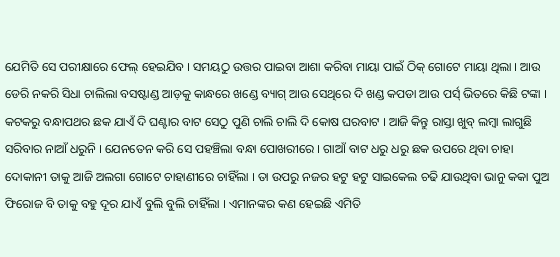ଯେମିତି ସେ ପରୀକ୍ଷାରେ ଫେଲ୍ ହେଇଯିବ । ସମୟଠୁ ଉତ୍ତର ପାଇବା ଆଶା କରିବା ମାୟା ପାଇଁ ଠିକ୍ ଗୋଟେ ମାୟା ଥିଲା । ଆଉ ଡେରି ନକରି ସିଧା ଚାଲିଲା ବସଷ୍ଟାଣ୍ଡ ଆଡ଼କୁ କାନ୍ଧରେ ଖଣ୍ଡେ ବ୍ୟାଗ୍ ଆଉ ସେଥିରେ ଦି ଖଣ୍ଡ କପଡା ଆଉ ପର୍ସ୍ ଭିତରେ କିଛି ଟଙ୍କା । କଟକରୁ ବନ୍ଧାପଥର ଛକ ଯାଏଁ ଦି ଘଣ୍ଟାର ବାଟ ସେଠୁ ପୁଣି ଚାଲି ଚାଲି ଦି କୋଷ ଘରବାଟ । ଆଜି କିନ୍ତୁ ରାସ୍ତା ଖୁବ୍ ଲମ୍ବା ଲାଗୁଛି ସରିବାର ନାଆଁ ଧରୁନି । ଯେନତେନ କରି ସେ ପହଞ୍ଚିଲା ବନ୍ଧା ପୋଖରୀରେ । ଗାଆଁ ବାଟ ଧରୁ ଧରୁ ଛକ ଉପରେ ଥିବା ଚାହା ଦୋକାନୀ ତାକୁ ଆଜି ଅଲଗା ଗୋଟେ ଚାହାଣୀରେ ଚାହିଁଲା । ତା ଉପରୁ ନଜର ହଟୁ ହଟୁ ସାଇକେଲ ଚଢି ଯାଉଥିବା ଭାନୁ କକା ପୁଅ ଫିରୋଜ ବି ତାକୁ ବହୁ ଦୂର ଯାଏଁ ବୁଲି ବୁଲି ଚାହିଁଲା । ଏମାନଙ୍କର କଣ ହେଇଛି ଏମିତି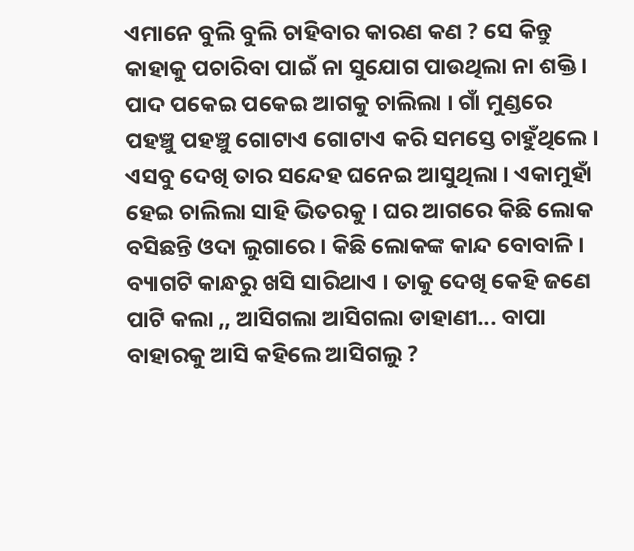ଏମାନେ ବୁଲି ବୁଲି ଚାହିବାର କାରଣ କଣ ? ସେ କିନ୍ତୁ କାହାକୁ ପଚାରିବା ପାଇଁ ନା ସୁଯୋଗ ପାଉଥିଲା ନା ଶକ୍ତି । ପାଦ ପକେଇ ପକେଇ ଆଗକୁ ଚାଲିଲା । ଗାଁ ମୁଣ୍ଡରେ ପହଞ୍ଚୁ ପହଞ୍ଚୁ ଗୋଟାଏ ଗୋଟାଏ କରି ସମସ୍ତେ ଚାହୁଁଥିଲେ । ଏସବୁ ଦେଖି ତାର ସନ୍ଦେହ ଘନେଇ ଆସୁଥିଲା । ଏକାମୁହାଁ ହେଇ ଚାଲିଲା ସାହି ଭିତରକୁ । ଘର ଆଗରେ କିଛି ଲୋକ ବସିଛନ୍ତି ଓଦା ଲୁଗାରେ । କିଛି ଲୋକଙ୍କ କାନ୍ଦ ବୋବାଳି । ବ୍ୟାଗଟି କାନ୍ଧରୁ ଖସି ସାରିଥାଏ । ତାକୁ ଦେଖି କେହି ଜଣେ ପାଟି କଲା ,, ଆସିଗଲା ଆସିଗଲା ଡାହାଣୀ... ବାପା ବାହାରକୁ ଆସି କହିଲେ ଆସିଗଲୁ ?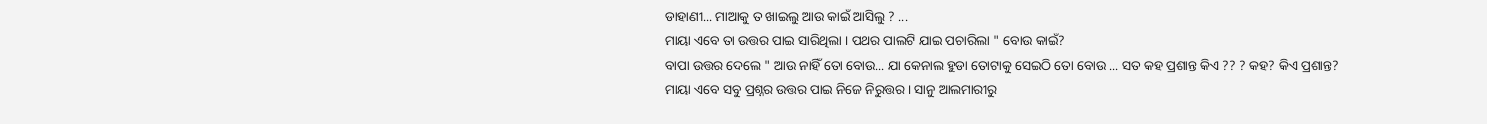ଡାହାଣୀ... ମାଆକୁ ତ ଖାଇଲୁ ଆଉ କାଇଁ ଆସିଲୁ ? ...
ମାୟା ଏବେ ତା ଉତ୍ତର ପାଇ ସାରିଥିଲା । ପଥର ପାଲଟି ଯାଇ ପଚାରିଲା " ବୋଉ କାଇଁ?
ବାପା ଉତ୍ତର ଦେଲେ " ଆଉ ନାହିଁ ତୋ ବୋଉ... ଯା କେନାଲ ହୁଡା ତୋଟାକୁ ସେଇଠି ତୋ ବୋଉ ... ସତ କହ ପ୍ରଶାନ୍ତ କିଏ ?? ? କହ? କିଏ ପ୍ରଶାନ୍ତ?
ମାୟା ଏବେ ସବୁ ପ୍ରଶ୍ନର ଉତ୍ତର ପାଇ ନିଜେ ନିରୁତ୍ତର । ସାନୁ ଆଲମାରୀରୁ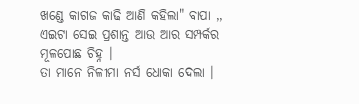ଖଣ୍ଡେ କାଗଜ କାଢି ଆଣି କହିଲା" ବାପା ,, ଏଇଟା ସେଇ ପ୍ରଶାନ୍ତ ଆଉ ଆର ସମ୍ପର୍କର ମୂଳପୋଛ ଚିହ୍ନ ।
ତା ମାନେ ନିଳୀମା ନର୍ସ ଧୋକା ଦେଲା ।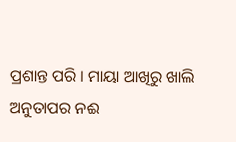ପ୍ରଶାନ୍ତ ପରି । ମାୟା ଆଖିରୁ ଖାଲି ଅନୁତାପର ନଈ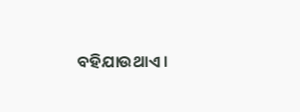ବହିଯାଉଥାଏ ।